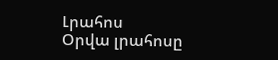Լրահոս
Օրվա լրահոսը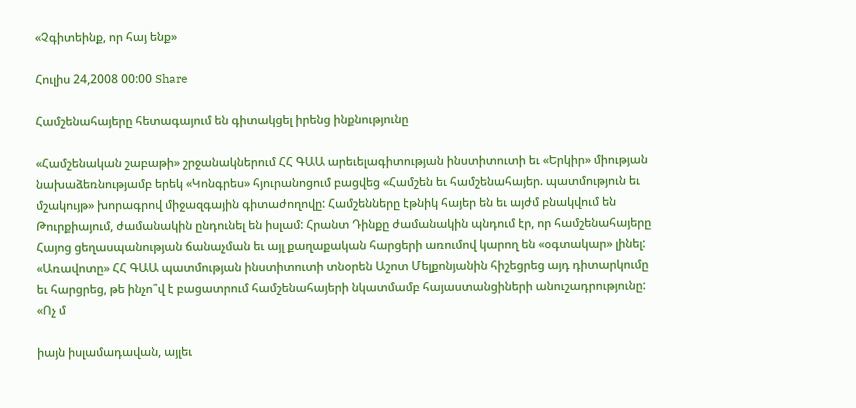«Չգիտեինք, որ հայ ենք»

Հուլիս 24,2008 00:00 Share

Համշենահայերը հետագայում են գիտակցել իրենց ինքնությունը

«Համշենական շաբաթի» շրջանակներում ՀՀ ԳԱԱ արեւելագիտության ինստիտուտի եւ «Երկիր» միության նախաձեռնությամբ երեկ «Կոնգրես» հյուրանոցում բացվեց «Համշեն եւ համշենահայեր. պատմություն եւ մշակույթ» խորագրով միջազգային գիտաժողովը: Համշենները էթնիկ հայեր են եւ այժմ բնակվում են Թուրքիայում, ժամանակին ընդունել են իսլամ: Հրանտ Դինքը ժամանակին պնդում էր, որ համշենահայերը Հայոց ցեղասպանության ճանաչման եւ այլ քաղաքական հարցերի առումով կարող են «օգտակար» լինել: «Առավոտը» ՀՀ ԳԱԱ պատմության ինստիտուտի տնօրեն Աշոտ Մելքոնյանին հիշեցրեց այդ դիտարկումը եւ հարցրեց, թե ինչո՞վ է բացատրում համշենահայերի նկատմամբ հայաստանցիների անուշադրությունը: «Ոչ մ

իայն իսլամադավան, այլեւ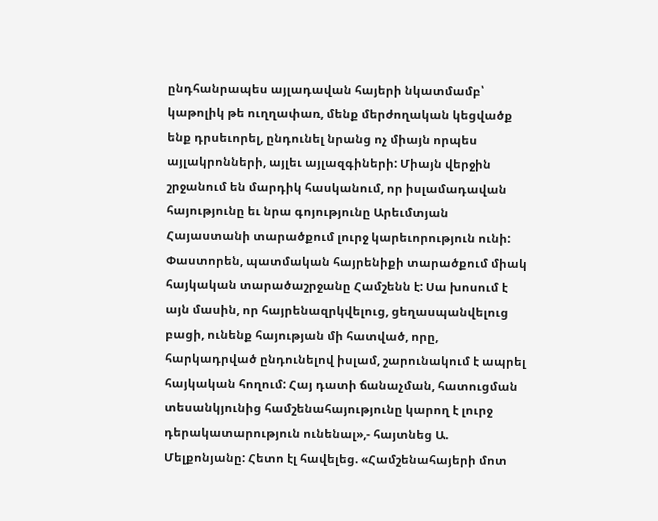ընդհանրապես այլադավան հայերի նկատմամբ՝ կաթոլիկ թե ուղղափառ, մենք մերժողական կեցվածք ենք դրսեւորել, ընդունել նրանց ոչ միայն որպես այլակրոնների, այլեւ այլազգիների: Միայն վերջին շրջանում են մարդիկ հասկանում, որ իսլամադավան հայությունը եւ նրա գոյությունը Արեւմտյան Հայաստանի տարածքում լուրջ կարեւորություն ունի: Փաստորեն, պատմական հայրենիքի տարածքում միակ հայկական տարածաշրջանը Համշենն է: Սա խոսում է այն մասին, որ հայրենազրկվելուց, ցեղասպանվելուց բացի, ունենք հայության մի հատված, որը, հարկադրված ընդունելով իսլամ, շարունակում է ապրել հայկական հողում: Հայ դատի ճանաչման, հատուցման տեսանկյունից համշենահայությունը կարող է լուրջ դերակատարություն ունենալ»,- հայտնեց Ա. Մելքոնյանը: Հետո էլ հավելեց. «Համշենահայերի մոտ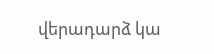վերադարձ կա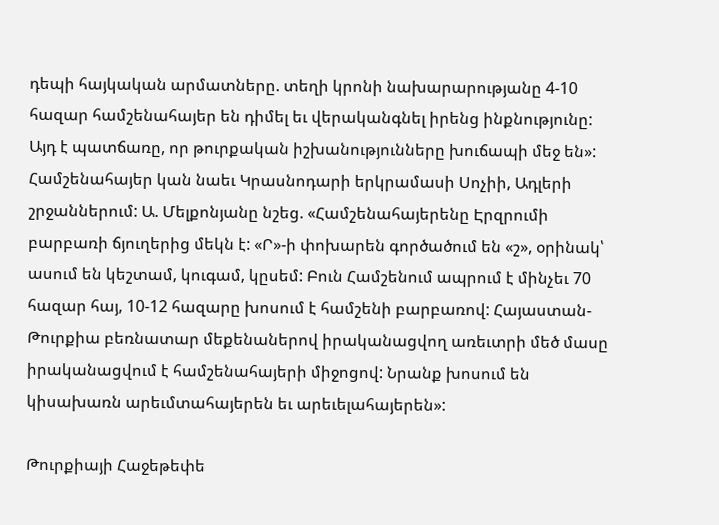դեպի հայկական արմատները. տեղի կրոնի նախարարությանը 4-10 հազար համշենահայեր են դիմել եւ վերականգնել իրենց ինքնությունը: Այդ է պատճառը, որ թուրքական իշխանությունները խուճապի մեջ են»: Համշենահայեր կան նաեւ Կրասնոդարի երկրամասի Սոչիի, Ադլերի շրջաններում: Ա. Մելքոնյանը նշեց. «Համշենահայերենը Էրզրումի բարբառի ճյուղերից մեկն է: «Ր»-ի փոխարեն գործածում են «շ», օրինակ՝ ասում են կեշտամ, կուգամ, կըսեմ: Բուն Համշենում ապրում է մինչեւ 70 հազար հայ, 10-12 հազարը խոսում է համշենի բարբառով: Հայաստան-Թուրքիա բեռնատար մեքենաներով իրականացվող առեւտրի մեծ մասը իրականացվում է համշենահայերի միջոցով: Նրանք խոսում են կիսախառն արեւմտահայերեն եւ արեւելահայերեն»:

Թուրքիայի Հաջեթեփե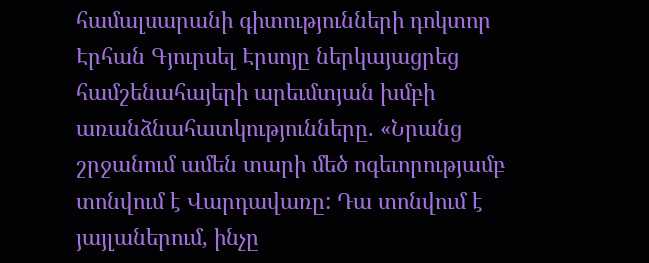համալսարանի գիտությունների դոկտոր Էրհան Գյուրսել Էրսոյը ներկայացրեց համշենահայերի արեւմտյան խմբի առանձնահատկությունները. «Նրանց շրջանում ամեն տարի մեծ ոգեւորությամբ տոնվում է Վարդավառը: Դա տոնվում է յայլաներում, ինչը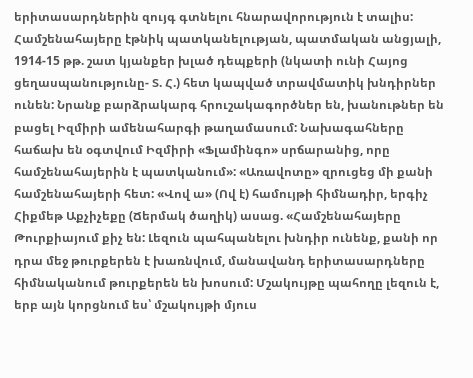երիտասարդներին զույգ գտնելու հնարավորություն է տալիս: Համշենահայերը էթնիկ պատկանելության, պատմական անցյալի, 1914-15 թթ. շատ կյանքեր խլած դեպքերի (նկատի ունի Հայոց ցեղասպանությունը- Տ. Հ.) հետ կապված տրավմատիկ խնդիրներ ունեն: Նրանք բարձրակարգ հրուշակագործներ են, խանութներ են բացել Իզմիրի ամենահարգի թաղամասում: Նախագահները հաճախ են օգտվում Իզմիրի «Ֆլամինգո» սրճարանից, որը համշենահայերին է պատկանում»: «Առավոտը» զրուցեց մի քանի համշենահայերի հետ: «Վով ա» (Ով է) համույթի հիմնադիր, երգիչ Հիքմեթ Աքչիչեքը (Ճերմակ ծաղիկ) ասաց. «Համշենահայերը Թուրքիայում քիչ են: Լեզուն պահպանելու խնդիր ունենք, քանի որ դրա մեջ թուրքերեն է խառնվում, մանավանդ երիտասարդները հիմնականում թուրքերեն են խոսում: Մշակույթը պահողը լեզուն է, երբ այն կորցնում ես՝ մշակույթի մյուս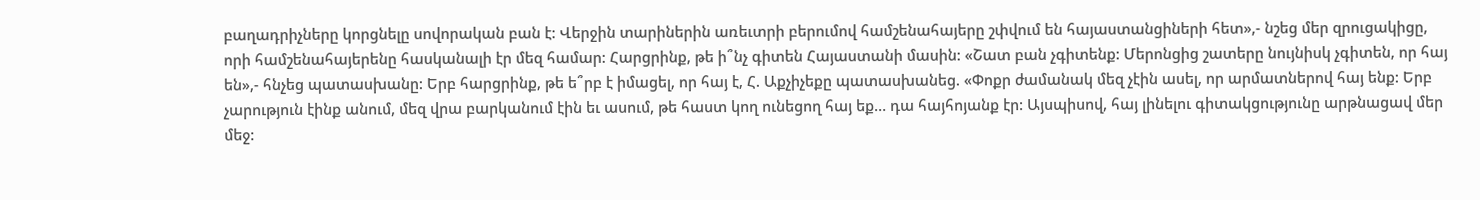բաղադրիչները կորցնելը սովորական բան է: Վերջին տարիներին առեւտրի բերումով համշենահայերը շփվում են հայաստանցիների հետ»,- նշեց մեր զրուցակիցը, որի համշենահայերենը հասկանալի էր մեզ համար: Հարցրինք, թե ի՞նչ գիտեն Հայաստանի մասին: «Շատ բան չգիտենք: Մերոնցից շատերը նույնիսկ չգիտեն, որ հայ են»,- հնչեց պատասխանը: Երբ հարցրինք, թե ե՞րբ է իմացել, որ հայ է, Հ. Աքչիչեքը պատասխանեց. «Փոքր ժամանակ մեզ չէին ասել, որ արմատներով հայ ենք: Երբ չարություն էինք անում, մեզ վրա բարկանում էին եւ ասում, թե հաստ կող ունեցող հայ եք… դա հայհոյանք էր: Այսպիսով, հայ լինելու գիտակցությունը արթնացավ մեր մեջ: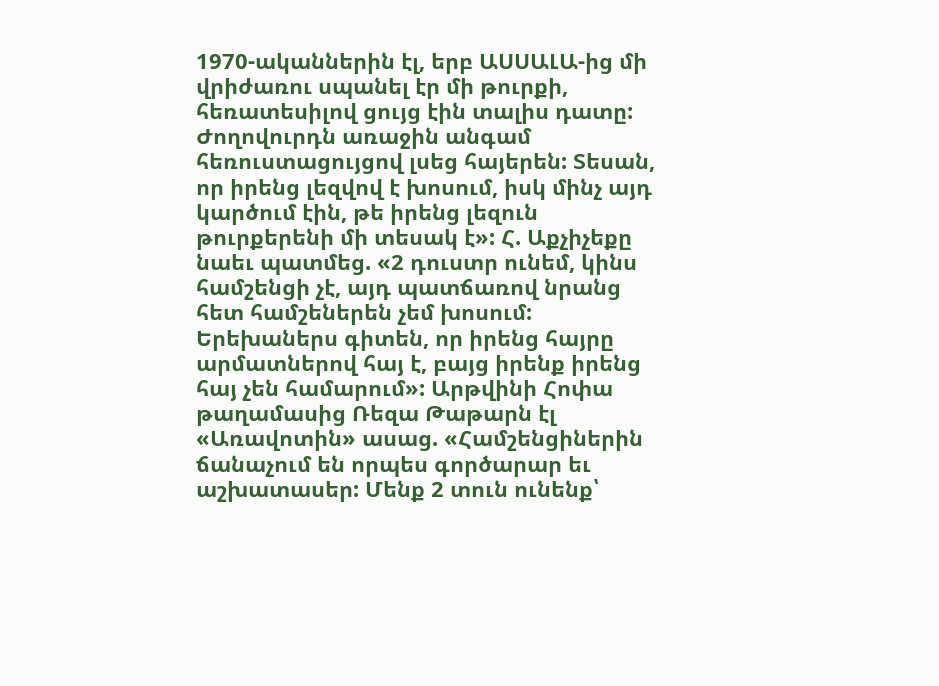1970-ականներին էլ, երբ ԱՍՍԱԼԱ-ից մի վրիժառու սպանել էր մի թուրքի, հեռատեսիլով ցույց էին տալիս դատը: Ժողովուրդն առաջին անգամ հեռուստացույցով լսեց հայերեն: Տեսան, որ իրենց լեզվով է խոսում, իսկ մինչ այդ կարծում էին, թե իրենց լեզուն թուրքերենի մի տեսակ է»: Հ. Աքչիչեքը նաեւ պատմեց. «2 դուստր ունեմ, կինս համշենցի չէ, այդ պատճառով նրանց հետ համշեներեն չեմ խոսում: Երեխաներս գիտեն, որ իրենց հայրը արմատներով հայ է, բայց իրենք իրենց հայ չեն համարում»: Արթվինի Հոփա թաղամասից Ռեզա Թաթարն էլ «Առավոտին» ասաց. «Համշենցիներին ճանաչում են որպես գործարար եւ աշխատասեր: Մենք 2 տուն ունենք՝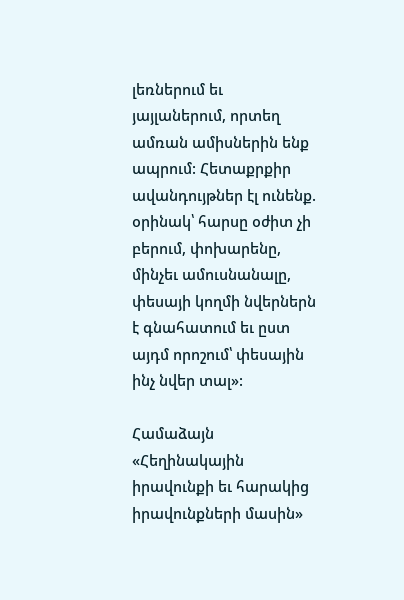լեռներում եւ յայլաներում, որտեղ ամռան ամիսներին ենք ապրում: Հետաքրքիր ավանդույթներ էլ ունենք. օրինակ՝ հարսը օժիտ չի բերում, փոխարենը, մինչեւ ամուսնանալը, փեսայի կողմի նվերներն է գնահատում եւ ըստ այդմ որոշում՝ փեսային ինչ նվեր տալ»:

Համաձայն «Հեղինակային իրավունքի եւ հարակից իրավունքների մասին»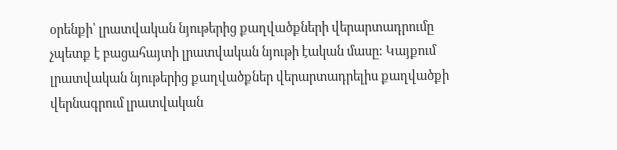օրենքի՝ լրատվական նյութերից քաղվածքների վերարտադրումը չպետք է բացահայտի լրատվական նյութի էական մասը: Կայքում լրատվական նյութերից քաղվածքներ վերարտադրելիս քաղվածքի վերնագրում լրատվական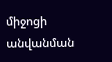միջոցի անվանման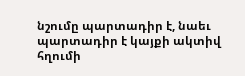նշումը պարտադիր է, նաեւ պարտադիր է կայքի ակտիվ հղումի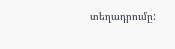տեղադրումը: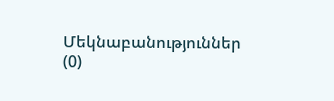Մեկնաբանություններ (0)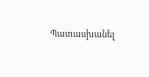Պատասխանել